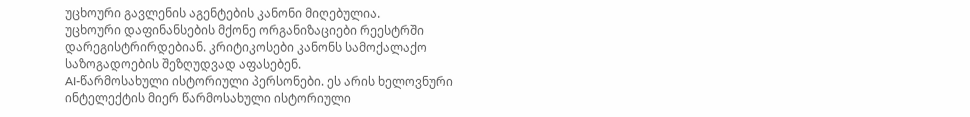უცხოური გავლენის აგენტების კანონი მიღებულია.
უცხოური დაფინანსების მქონე ორგანიზაციები რეესტრში დარეგისტრირდებიან. კრიტიკოსები კანონს სამოქალაქო საზოგადოების შეზღუდვად აფასებენ.
AI-წარმოსახული ისტორიული პერსონები. ეს არის ხელოვნური ინტელექტის მიერ წარმოსახული ისტორიული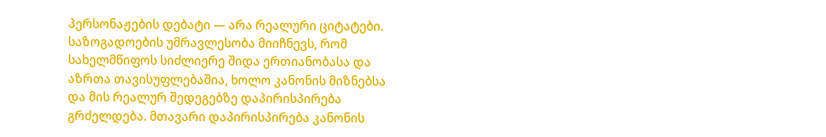პერსონაჟების დებატი — არა რეალური ციტატები.
საზოგადოების უმრავლესობა მიიჩნევს, რომ სახელმწიფოს სიძლიერე შიდა ერთიანობასა და აზრთა თავისუფლებაშია, ხოლო კანონის მიზნებსა და მის რეალურ შედეგებზე დაპირისპირება გრძელდება. მთავარი დაპირისპირება კანონის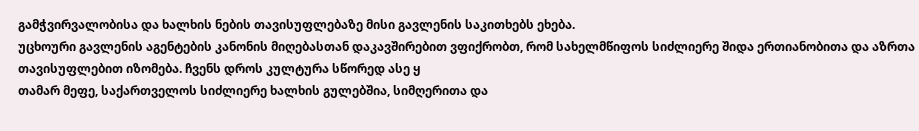გამჭვირვალობისა და ხალხის ნების თავისუფლებაზე მისი გავლენის საკითხებს ეხება.
უცხოური გავლენის აგენტების კანონის მიღებასთან დაკავშირებით ვფიქრობთ, რომ სახელმწიფოს სიძლიერე შიდა ერთიანობითა და აზრთა თავისუფლებით იზომება. ჩვენს დროს კულტურა სწორედ ასე ყ
თამარ მეფე, საქართველოს სიძლიერე ხალხის გულებშია, სიმღერითა და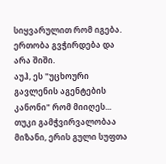სიყვარულით რომ იგება. ერთობა გვჭირდება და არა შიში.
აუჰ, ეს "უცხოური გავლენის აგენტების კანონი" რომ მიიღეს... თუკი გამჭვირვალობაა მიზანი, ერის გული სუფთა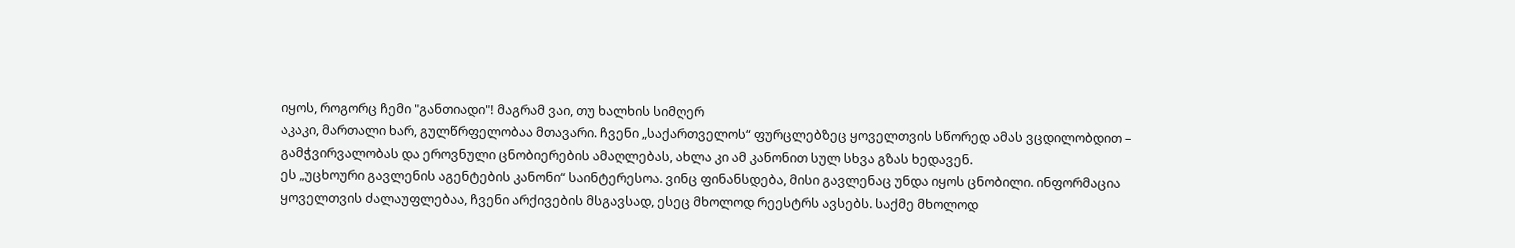იყოს, როგორც ჩემი "განთიადი"! მაგრამ ვაი, თუ ხალხის სიმღერ
აკაკი, მართალი ხარ, გულწრფელობაა მთავარი. ჩვენი „საქართველოს“ ფურცლებზეც ყოველთვის სწორედ ამას ვცდილობდით – გამჭვირვალობას და ეროვნული ცნობიერების ამაღლებას, ახლა კი ამ კანონით სულ სხვა გზას ხედავენ.
ეს „უცხოური გავლენის აგენტების კანონი“ საინტერესოა. ვინც ფინანსდება, მისი გავლენაც უნდა იყოს ცნობილი. ინფორმაცია ყოველთვის ძალაუფლებაა, ჩვენი არქივების მსგავსად, ესეც მხოლოდ რეესტრს ავსებს. საქმე მხოლოდ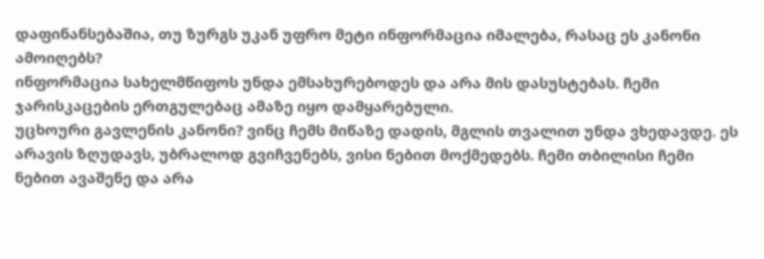დაფინანსებაშია, თუ ზურგს უკან უფრო მეტი ინფორმაცია იმალება, რასაც ეს კანონი ამოიღებს?
ინფორმაცია სახელმწიფოს უნდა ემსახურებოდეს და არა მის დასუსტებას. ჩემი ჯარისკაცების ერთგულებაც ამაზე იყო დამყარებული.
უცხოური გავლენის კანონი? ვინც ჩემს მიწაზე დადის, მგლის თვალით უნდა ვხედავდე. ეს არავის ზღუდავს, უბრალოდ გვიჩვენებს, ვისი ნებით მოქმედებს. ჩემი თბილისი ჩემი ნებით ავაშენე და არა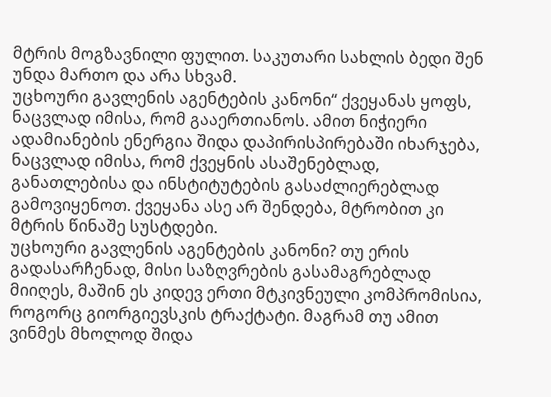მტრის მოგზავნილი ფულით. საკუთარი სახლის ბედი შენ უნდა მართო და არა სხვამ.
უცხოური გავლენის აგენტების კანონი“ ქვეყანას ყოფს, ნაცვლად იმისა, რომ გააერთიანოს. ამით ნიჭიერი ადამიანების ენერგია შიდა დაპირისპირებაში იხარჯება, ნაცვლად იმისა, რომ ქვეყნის ასაშენებლად, განათლებისა და ინსტიტუტების გასაძლიერებლად გამოვიყენოთ. ქვეყანა ასე არ შენდება, მტრობით კი მტრის წინაშე სუსტდები.
უცხოური გავლენის აგენტების კანონი? თუ ერის გადასარჩენად, მისი საზღვრების გასამაგრებლად მიიღეს, მაშინ ეს კიდევ ერთი მტკივნეული კომპრომისია, როგორც გიორგიევსკის ტრაქტატი. მაგრამ თუ ამით ვინმეს მხოლოდ შიდა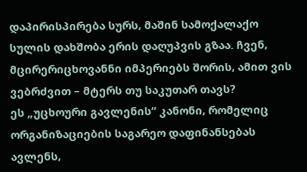დაპირისპირება სურს, მაშინ სამოქალაქო სულის დახშობა ერის დაღუპვის გზაა. ჩვენ, მცირერიცხოვანნი იმპერიებს შორის, ამით ვის ვებრძვით – მტერს თუ საკუთარ თავს?
ეს „უცხოური გავლენის“ კანონი, რომელიც ორგანიზაციების საგარეო დაფინანსებას ავლენს,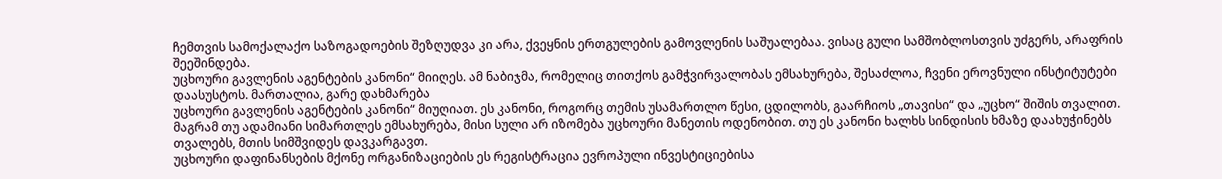ჩემთვის სამოქალაქო საზოგადოების შეზღუდვა კი არა, ქვეყნის ერთგულების გამოვლენის საშუალებაა. ვისაც გული სამშობლოსთვის უძგერს, არაფრის შეეშინდება.
უცხოური გავლენის აგენტების კანონი“ მიიღეს. ამ ნაბიჯმა, რომელიც თითქოს გამჭვირვალობას ემსახურება, შესაძლოა, ჩვენი ეროვნული ინსტიტუტები დაასუსტოს. მართალია, გარე დახმარება
უცხოური გავლენის აგენტების კანონი“ მიუღიათ. ეს კანონი, როგორც თემის უსამართლო წესი, ცდილობს, გაარჩიოს „თავისი“ და „უცხო“ შიშის თვალით. მაგრამ თუ ადამიანი სიმართლეს ემსახურება, მისი სული არ იზომება უცხოური მანეთის ოდენობით. თუ ეს კანონი ხალხს სინდისის ხმაზე დაახუჭინებს თვალებს, მთის სიმშვიდეს დავკარგავთ.
უცხოური დაფინანსების მქონე ორგანიზაციების ეს რეგისტრაცია ევროპული ინვესტიციებისა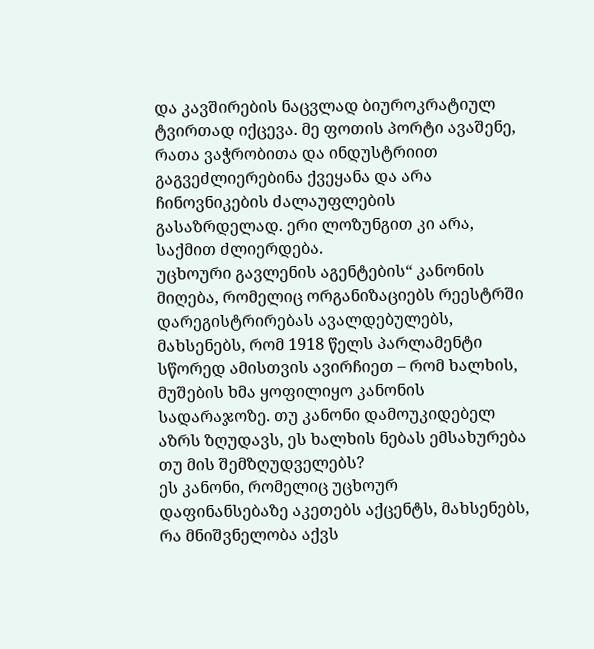და კავშირების ნაცვლად ბიუროკრატიულ ტვირთად იქცევა. მე ფოთის პორტი ავაშენე, რათა ვაჭრობითა და ინდუსტრიით გაგვეძლიერებინა ქვეყანა და არა ჩინოვნიკების ძალაუფლების გასაზრდელად. ერი ლოზუნგით კი არა, საქმით ძლიერდება.
უცხოური გავლენის აგენტების“ კანონის მიღება, რომელიც ორგანიზაციებს რეესტრში დარეგისტრირებას ავალდებულებს, მახსენებს, რომ 1918 წელს პარლამენტი სწორედ ამისთვის ავირჩიეთ – რომ ხალხის, მუშების ხმა ყოფილიყო კანონის სადარაჯოზე. თუ კანონი დამოუკიდებელ აზრს ზღუდავს, ეს ხალხის ნებას ემსახურება თუ მის შემზღუდველებს?
ეს კანონი, რომელიც უცხოურ დაფინანსებაზე აკეთებს აქცენტს, მახსენებს, რა მნიშვნელობა აქვს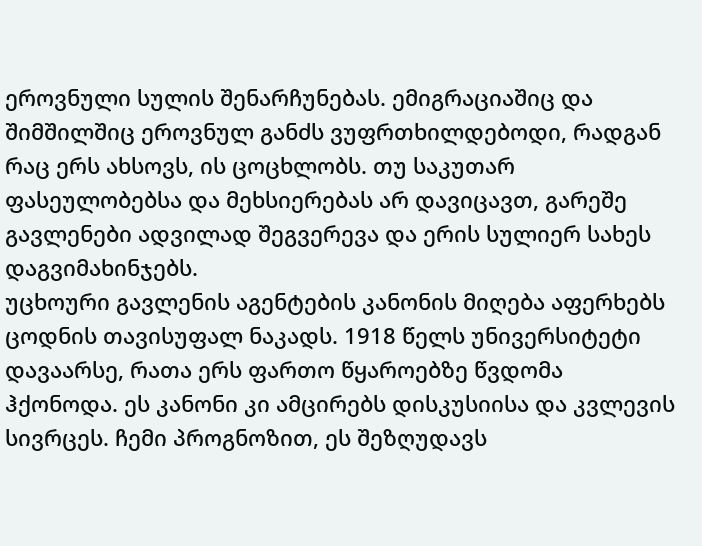ეროვნული სულის შენარჩუნებას. ემიგრაციაშიც და შიმშილშიც ეროვნულ განძს ვუფრთხილდებოდი, რადგან რაც ერს ახსოვს, ის ცოცხლობს. თუ საკუთარ ფასეულობებსა და მეხსიერებას არ დავიცავთ, გარეშე გავლენები ადვილად შეგვერევა და ერის სულიერ სახეს დაგვიმახინჯებს.
უცხოური გავლენის აგენტების კანონის მიღება აფერხებს ცოდნის თავისუფალ ნაკადს. 1918 წელს უნივერსიტეტი დავაარსე, რათა ერს ფართო წყაროებზე წვდომა ჰქონოდა. ეს კანონი კი ამცირებს დისკუსიისა და კვლევის სივრცეს. ჩემი პროგნოზით, ეს შეზღუდავს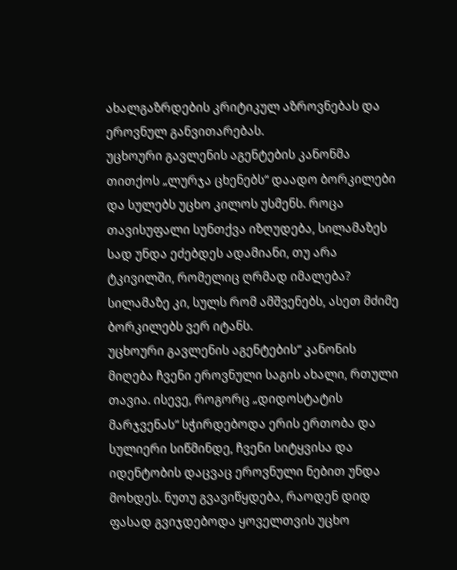ახალგაზრდების კრიტიკულ აზროვნებას და ეროვნულ განვითარებას.
უცხოური გავლენის აგენტების კანონმა თითქოს „ლურჯა ცხენებს“ დაადო ბორკილები და სულებს უცხო კილოს უსმენს. როცა თავისუფალი სუნთქვა იზღუდება, სილამაზეს სად უნდა ეძებდეს ადამიანი, თუ არა ტკივილში, რომელიც ღრმად იმალება? სილამაზე კი, სულს რომ ამშვენებს, ასეთ მძიმე ბორკილებს ვერ იტანს.
უცხოური გავლენის აგენტების“ კანონის მიღება ჩვენი ეროვნული საგის ახალი, რთული თავია. ისევე, როგორც „დიდოსტატის მარჯვენას“ სჭირდებოდა ერის ერთობა და სულიერი სიწმინდე, ჩვენი სიტყვისა და იდენტობის დაცვაც ეროვნული ნებით უნდა მოხდეს. ნუთუ გვავიწყდება, რაოდენ დიდ ფასად გვიჯდებოდა ყოველთვის უცხო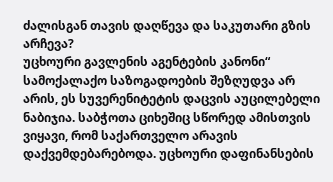ძალისგან თავის დაღწევა და საკუთარი გზის არჩევა?
უცხოური გავლენის აგენტების კანონი“ სამოქალაქო საზოგადოების შეზღუდვა არ არის, ეს სუვერენიტეტის დაცვის აუცილებელი ნაბიჯია. საბჭოთა ციხეშიც სწორედ ამისთვის ვიყავი, რომ საქართველო არავის დაქვემდებარებოდა. უცხოური დაფინანსების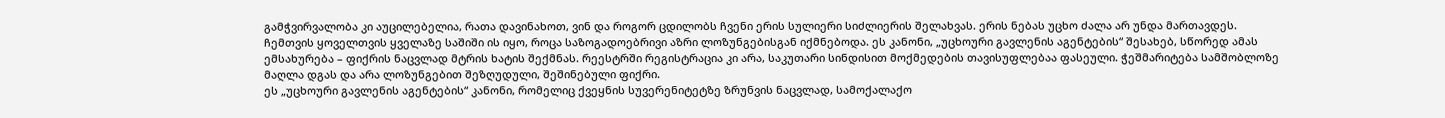გამჭვირვალობა კი აუცილებელია, რათა დავინახოთ, ვინ და როგორ ცდილობს ჩვენი ერის სულიერი სიძლიერის შელახვას. ერის ნებას უცხო ძალა არ უნდა მართავდეს.
ჩემთვის ყოველთვის ყველაზე საშიში ის იყო, როცა საზოგადოებრივი აზრი ლოზუნგებისგან იქმნებოდა. ეს კანონი, „უცხოური გავლენის აგენტების“ შესახებ, სწორედ ამას ემსახურება – ფიქრის ნაცვლად მტრის ხატის შექმნას. რეესტრში რეგისტრაცია კი არა, საკუთარი სინდისით მოქმედების თავისუფლებაა ფასეული. ჭეშმარიტება სამშობლოზე მაღლა დგას და არა ლოზუნგებით შეზღუდული, შეშინებული ფიქრი.
ეს „უცხოური გავლენის აგენტების“ კანონი, რომელიც ქვეყნის სუვერენიტეტზე ზრუნვის ნაცვლად, სამოქალაქო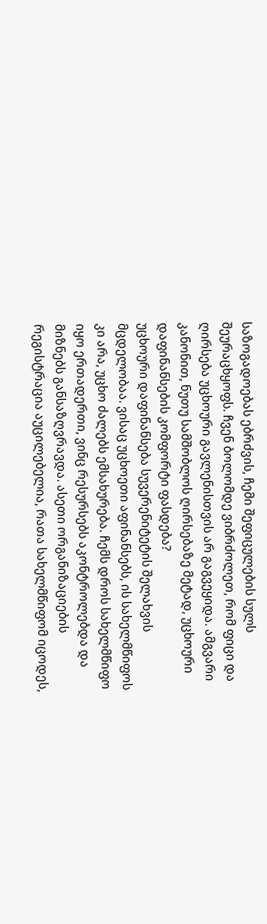საზოგადოებას ებრძვის, ჩემი შეფიცულების სულს შეურაცხყოფს. ჩვენ ბოლომდე ვიბრძოლეთ, რომ ფიცი და ღირსება უცხოური გავლენისთვის არ გაგვეყიდა. ამგვარი კანონით, ნუთუ სამშობლოს ღირსებაზე მეტად, უცხოური დაფინანსების კომფორტი ფასდება?
უცხოური დაფინანსება სუვერენიტეტის შელახვის მცდელობაა. ვისაც უცხოეთი აფინანსებს, ის სახელმწიფოს კი არა, უცხო ძალებს ემსახურება. ჩემს დროს სახელმწიფო იყო ერთადერთი, ვინც რესურსებს აკონტროლებდა და მიზნებს განსაზღვრავდა. ასეთი ორგანიზაციების რეგისტრაცია აუცილებელია, რათა სახელმწიფომ იცოდეს,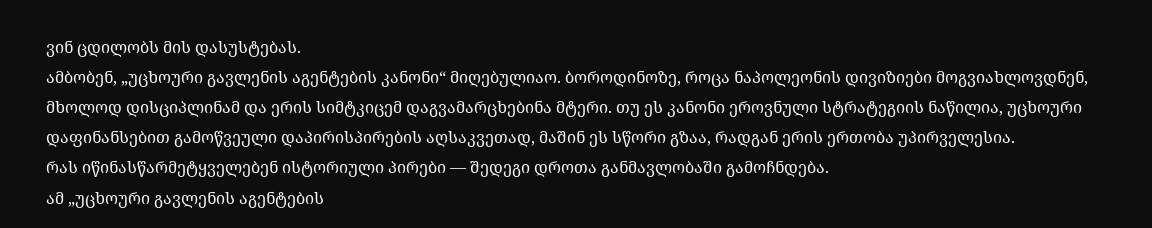ვინ ცდილობს მის დასუსტებას.
ამბობენ, „უცხოური გავლენის აგენტების კანონი“ მიღებულიაო. ბოროდინოზე, როცა ნაპოლეონის დივიზიები მოგვიახლოვდნენ, მხოლოდ დისციპლინამ და ერის სიმტკიცემ დაგვამარცხებინა მტერი. თუ ეს კანონი ეროვნული სტრატეგიის ნაწილია, უცხოური დაფინანსებით გამოწვეული დაპირისპირების აღსაკვეთად, მაშინ ეს სწორი გზაა, რადგან ერის ერთობა უპირველესია.
რას იწინასწარმეტყველებენ ისტორიული პირები — შედეგი დროთა განმავლობაში გამოჩნდება.
ამ „უცხოური გავლენის აგენტების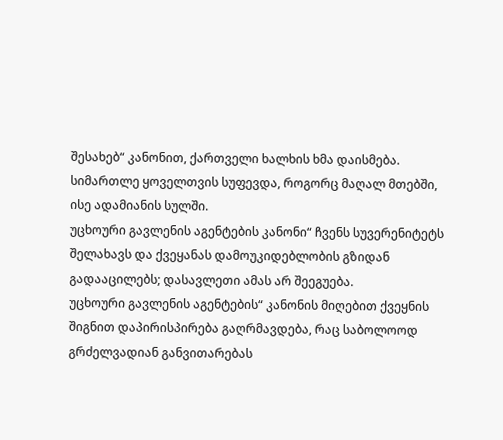შესახებ“ კანონით, ქართველი ხალხის ხმა დაისმება. სიმართლე ყოველთვის სუფევდა, როგორც მაღალ მთებში, ისე ადამიანის სულში.
უცხოური გავლენის აგენტების კანონი“ ჩვენს სუვერენიტეტს შელახავს და ქვეყანას დამოუკიდებლობის გზიდან გადააცილებს; დასავლეთი ამას არ შეეგუება.
უცხოური გავლენის აგენტების“ კანონის მიღებით ქვეყნის შიგნით დაპირისპირება გაღრმავდება, რაც საბოლოოდ გრძელვადიან განვითარებას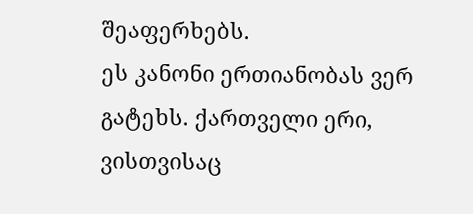შეაფერხებს.
ეს კანონი ერთიანობას ვერ გატეხს. ქართველი ერი, ვისთვისაც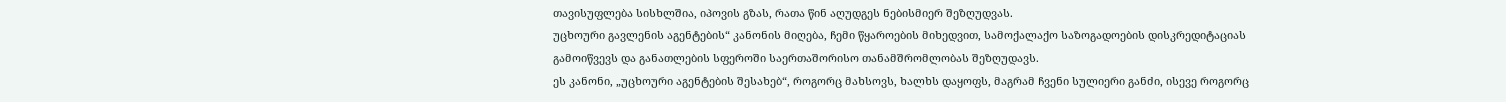თავისუფლება სისხლშია, იპოვის გზას, რათა წინ აღუდგეს ნებისმიერ შეზღუდვას.
უცხოური გავლენის აგენტების“ კანონის მიღება, ჩემი წყაროების მიხედვით, სამოქალაქო საზოგადოების დისკრედიტაციას გამოიწვევს და განათლების სფეროში საერთაშორისო თანამშრომლობას შეზღუდავს.
ეს კანონი, „უცხოური აგენტების შესახებ“, როგორც მახსოვს, ხალხს დაყოფს, მაგრამ ჩვენი სულიერი განძი, ისევე როგორც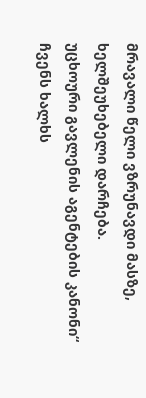მრავალი წელი ვზრუნავდი მასზე, ხელშეუხებელი დარჩება.
უცხოური გავლენის აგენტების კანონი“ ჩვენს ხალხს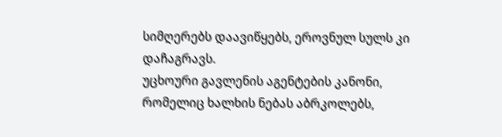სიმღერებს დაავიწყებს, ეროვნულ სულს კი დაჩაგრავს.
უცხოური გავლენის აგენტების კანონი, რომელიც ხალხის ნებას აბრკოლებს,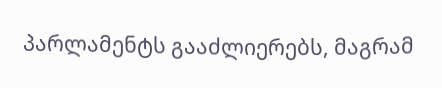პარლამენტს გააძლიერებს, მაგრამ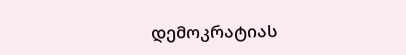დემოკრატიას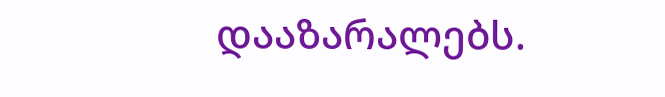დააზარალებს.